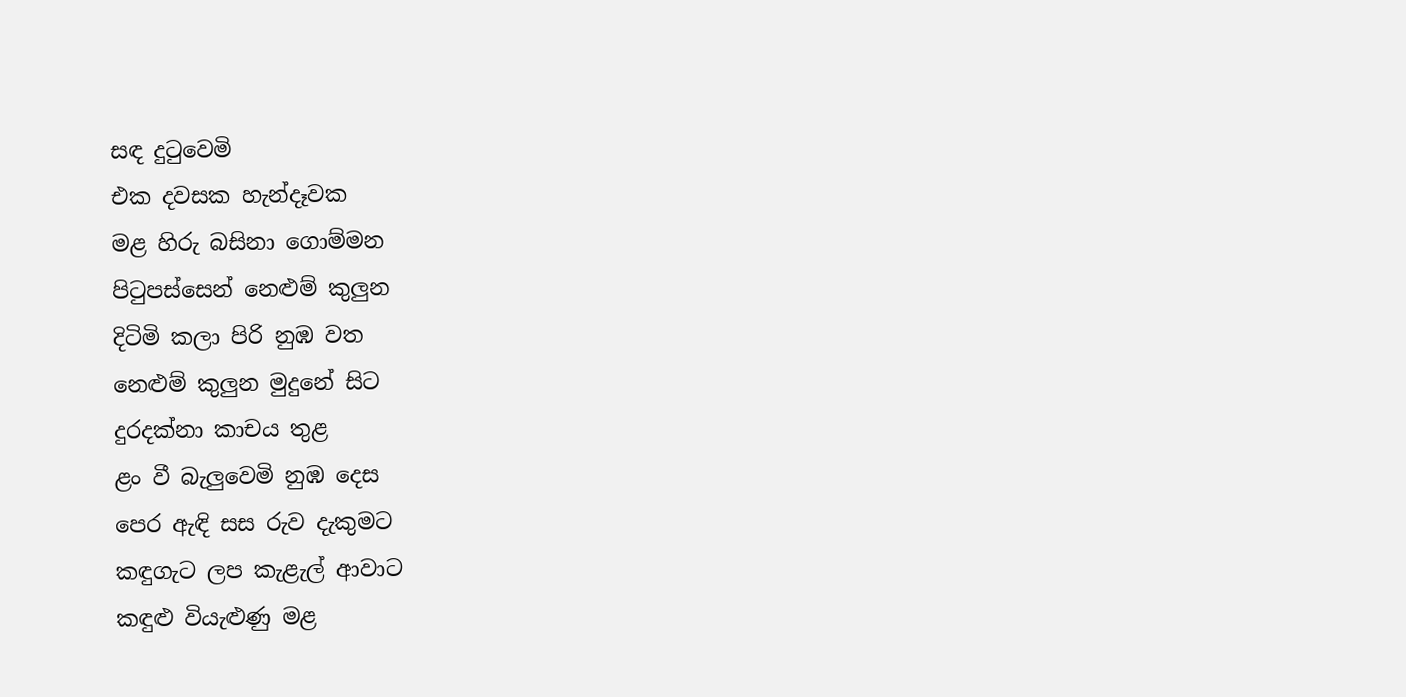සඳ දුටුවෙමි
එක දවසක හැන්දෑවක
මළ හිරු බසිනා ගොම්මන
පිටුපස්සෙන් නෙළුම් කුලුන
දිටිමි කලා පිරි නුඹ වත
නෙළුම් කුලුන මුදුනේ සිට
දුරදක්නා කාචය තුළ
ළං වී බැලුවෙමි නුඹ දෙස
පෙර ඇඳි සස රුව දැකුමට
කඳුගැට ලප කැළැල් ආවාට
කඳුළු වියැළුණු මළ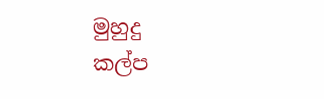මුහුදු
කල්ප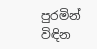පුරමින් විඳින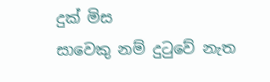දුක් මිස
සාවෙකු නම් දුටුවේ නැත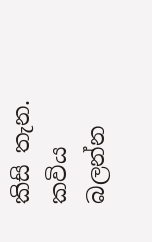කිසි තැන.
කවිය බලන්න